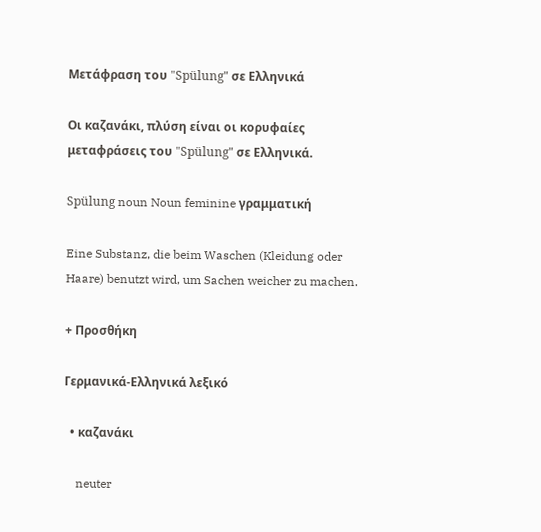Μετάφραση του "Spülung" σε Ελληνικά

Οι καζανάκι, πλύση είναι οι κορυφαίες μεταφράσεις του "Spülung" σε Ελληνικά.

Spülung noun Noun feminine γραμματική

Eine Substanz, die beim Waschen (Kleidung oder Haare) benutzt wird, um Sachen weicher zu machen.

+ Προσθήκη

Γερμανικά-Ελληνικά λεξικό

  • καζανάκι

    neuter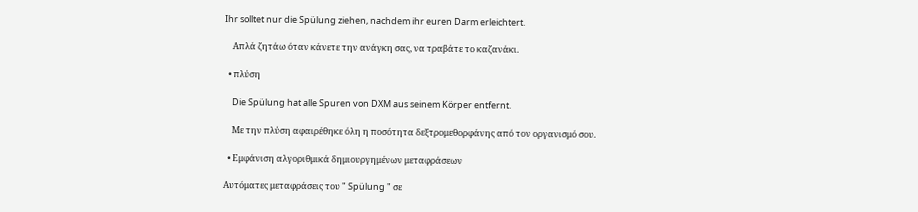Ihr solltet nur die Spülung ziehen, nachdem ihr euren Darm erleichtert.

    Απλά ζητάω όταν κάνετε την ανάγκη σας, να τραβάτε το καζανάκι.

  • πλύση

    Die Spülung hat alle Spuren von DXM aus seinem Körper entfernt.

    Με την πλύση αφαιρέθηκε όλη η ποσότητα δεξτρομεθορφάνης από τον οργανισμό σου.

  • Εμφάνιση αλγοριθμικά δημιουργημένων μεταφράσεων

Αυτόματες μεταφράσεις του " Spülung " σε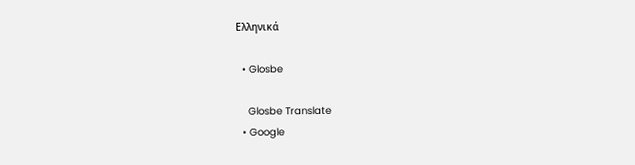Ελληνικά

  • Glosbe

    Glosbe Translate
  • Google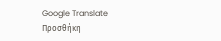Google Translate
Προσθήκη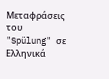Μεταφράσεις του "Spülung" σε Ελληνικά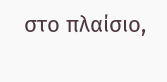στο πλαίσιο,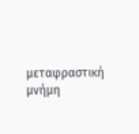μεταφραστική μνήμη